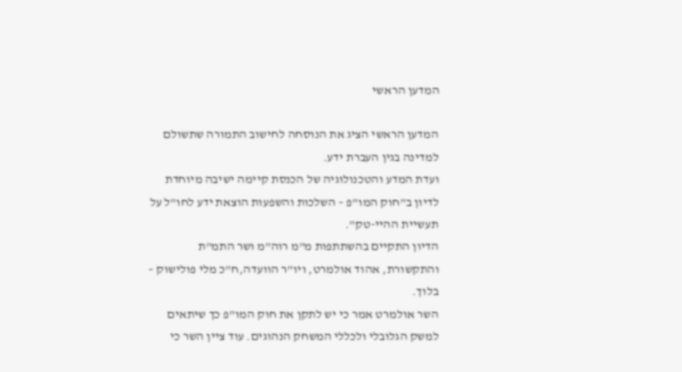המדען הראשי

המדען הראשי הציג את הנוסחה לחישוב התמורה שתשולם למדינה בגין העברת ידע.
ועדת המדע והטכנולוגיה של הכנסת קיימה ישיבה מיוחדת לדיון ב"חוק המו"פ – השלכות והשפעות הוצאת ידע לחו"ל על תעשיית ההיי-טק".
הדיון התקיים בהשתתפות מ"מ רוה"מ ושר התמ"ת והתקשורת, אהוד אולמרט, ויו"ר הוועדה,ח"כ מלי פולישוק – בלוך.
השר אולמרט אמר כי יש לתקן את חוק המו"פ כך שיתאים למשק הגלובלי ולכללי המשחק הנהוגים. עוד ציין השר כי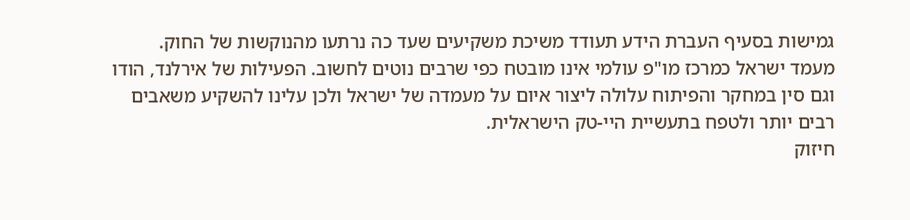גמישות בסעיף העברת הידע תעודד משיכת משקיעים שעד כה נרתעו מהנוקשות של החוק.
מעמד ישראל כמרכז מו"פ עולמי אינו מובטח כפי שרבים נוטים לחשוב. הפעילות של אירלנד, הודו וגם סין במחקר והפיתוח עלולה ליצור איום על מעמדה של ישראל ולכן עלינו להשקיע משאבים רבים יותר ולטפח בתעשיית היי-טק הישראלית.
חיזוק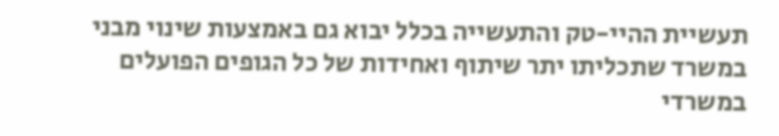תעשיית ההיי-טק והתעשייה בכלל יבוא גם באמצעות שינוי מבני במשרד שתכליתו יתר שיתוף ואחידות של כל הגופים הפועלים במשרדי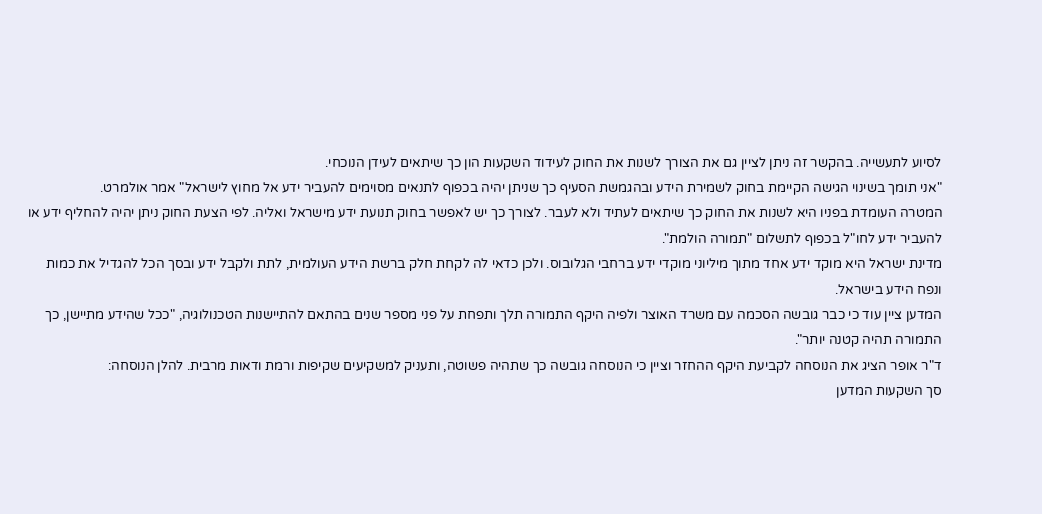לסיוע לתעשייה. בהקשר זה ניתן לציין גם את הצורך לשנות את החוק לעידוד השקעות הון כך שיתאים לעידן הנוכחי.
"אני תומך בשינוי הגישה הקיימת בחוק לשמירת הידע ובהגמשת הסעיף כך שניתן יהיה בכפוף לתנאים מסוימים להעביר ידע אל מחוץ לישראל" אמר אולמרט.
המטרה העומדת בפניו היא לשנות את החוק כך שיתאים לעתיד ולא לעבר. לצורך כך יש לאפשר בחוק תנועת ידע מישראל ואליה. לפי הצעת החוק ניתן יהיה להחליף ידע או להעביר ידע לחו"ל בכפוף לתשלום "תמורה הולמת".
מדינת ישראל היא מוקד ידע אחד מתוך מיליוני מוקדי ידע ברחבי הגלובוס. ולכן כדאי לה לקחת חלק ברשת הידע העולמית, לתת ולקבל ידע ובסך הכל להגדיל את כמות ונפח הידע בישראל.
המדען ציין עוד כי כבר גובשה הסכמה עם משרד האוצר ולפיה היקף התמורה תלך ותפחת על פני מספר שנים בהתאם להתיישנות הטכנולוגיה, "ככל שהידע מתיישן, כך התמורה תהיה קטנה יותר".
ד"ר אופר הציג את הנוסחה לקביעת היקף ההחזר וציין כי הנוסחה גובשה כך שתהיה פשוטה, ותעניק למשקיעים שקיפות ורמת ודאות מרבית. להלן הנוסחה:
סך השקעות המדען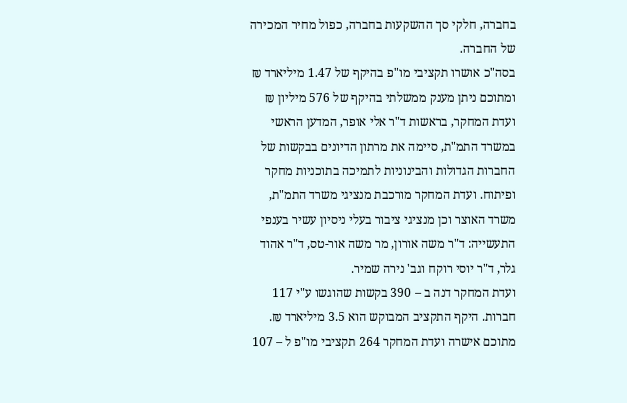בחברה, חלקי סך ההשקעות בחברה, כפול מחיר המכירה של החברה.
בסה"כ אושרו תקציבי מו"פ בהיקף של 1.47 מיליארד ₪
ומתוכם ניתן מענק ממשלתי בהיקף של 576 מיליון ₪
ועדת המחקר, בראשות ד"ר אלי אופר, המדען הראשי במשרד התמ"ת, סיימה את מרתון הדיונים בבקשות של החברות הגדולות והבינוניות לתמיכה בתוכניות מחקר ופיתוח. ועדת המחקר מורכבת מנציגי משרד התמ"ת, משרד האוצר וכן מנציגי ציבור בעלי ניסיון עשיר בענפי התעשייה: ד"ר משה אורון, מר משה אור-טס, ד"ר אהוד גלר, ד"ר יוסי רוקח וגב' נירה שמיר.
ועדת המחקר דנה ב – 390 בקשות שהוגשו ע"י 117 חברות. היקף התקציב המבוקש הוא 3.5 מיליארד ₪. מתוכם אישרה ועדת המחקר 264 תקציבי מו"פ ל – 107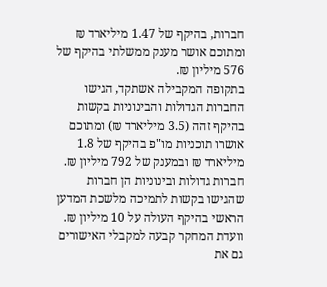חברות, בהיקף של 1.47 מיליארד ₪ ומתוכם אושר מענק ממשלתי בהיקף של 576 מיליון ₪.
בתקופה המקבילה אשתקד, הגישו החברות הגדולות והבינוניות בקשות בהיקף זהה (3.5 מיליארד ₪) ומתוכם אושרו תוכניות מו"פ בהיקף של 1.8 מיליארד ₪ ובמענק של 792 מיליון ₪.
חברות גדולות ובינוניות הן חברות שהגישו בקשות לתמיכה מלשכת המדען הראשי בהיקף העולה על 10 מיליון ₪. וועדת המחקר קבעה למקבלי האישורים גם את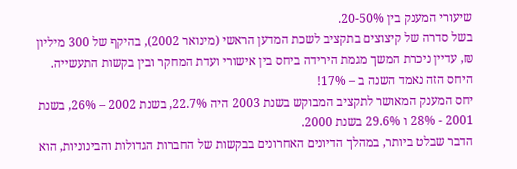שיעורי המענק בין 20-50%.
בשל סדרה של קיצוצים בתקציב לשכת המדען הראשי (מינואר 2002), בהיקף של 300 מיליון ₪, עדיין ניכרת המשך מגמת הירידה ביחס בין אישורי ועדת המחקר ובין בקשות התעשייה. היחס הזה נאמד השנה ב – 17%!
יחס המענק המאושר לתקציב המבוקש בשנת 2003 היה 22.7%, בשנת 2002 – 26%, בשנת 2001 - 28% ו 29.6% בשנת 2000.
הדבר שבלט ביותר, במהלך הדיונים האחרונים בבקשות של החברות הגדולות והבינוניות, הוא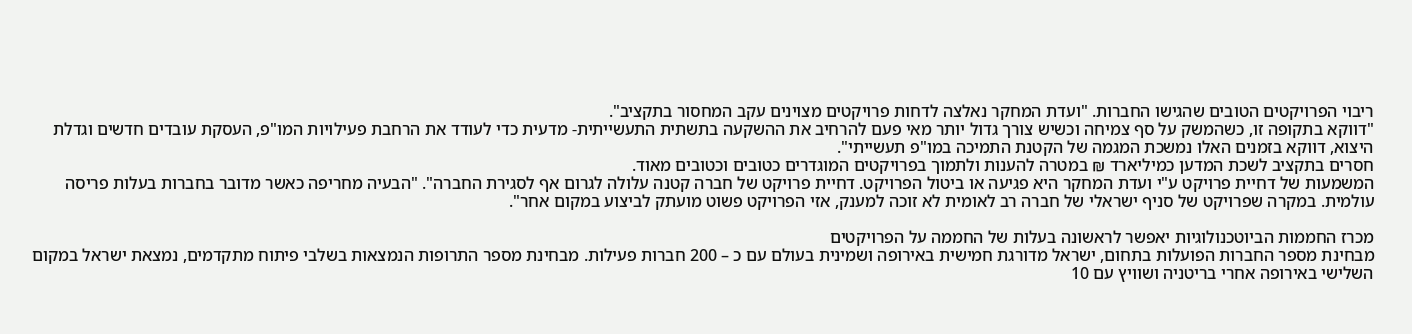ריבוי הפרויקטים הטובים שהגישו החברות. "ועדת המחקר נאלצה לדחות פרויקטים מצוינים עקב המחסור בתקציב".
"דווקא בתקופה זו, כשהמשק על סף צמיחה וכשיש צורך גדול יותר מאי פעם להרחיב את ההשקעה בתשתית התעשייתית- מדעית כדי לעודד את הרחבת פעילויות המו"פ, העסקת עובדים חדשים וגדלת היצוא, דווקא בזמנים האלו נמשכת המגמה של הקטנת התמיכה במו"פ תעשייתי".
חסרים בתקציב לשכת המדען כמיליארד ₪ במטרה להענות ולתמוך בפרויקטים המוגדרים כטובים וכטובים מאוד.
המשמעות של דחיית פרויקט ע"י ועדת המחקר היא פגיעה או ביטול הפרויקט. דחיית פרויקט של חברה קטנה עלולה לגרום אף לסגירת החברה". "הבעיה מחריפה כאשר מדובר בחברות בעלות פריסה עולמית. במקרה שפרויקט של סניף ישראלי של חברה רב לאומית לא זוכה למענק, אזי הפרויקט פשוט מועתק לביצוע במקום אחר".

מכרז החממות הביוטכנולוגיות יאפשר לראשונה בעלות של החממה על הפרויקטים
מבחינת מספר החברות הפועלות בתחום, ישראל מדורגת חמישית באירופה ושמינית בעולם עם כ – 200 חברות פעילות. מבחינת מספר התרופות הנמצאות בשלבי פיתוח מתקדמים, נמצאת ישראל במקום השלישי באירופה אחרי בריטניה ושוויץ עם 10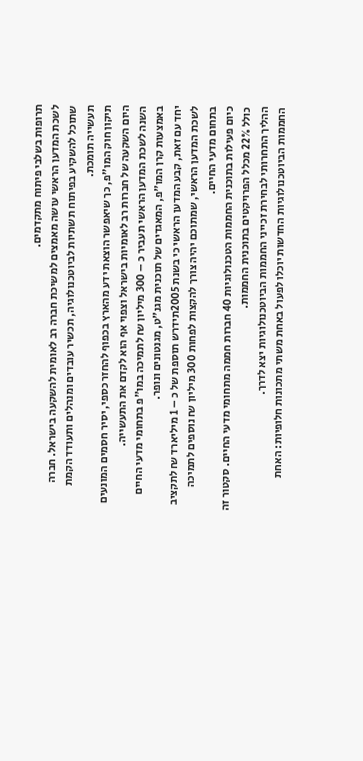תרופות בשלבי פיתוח מתקדמים.
לשכת המדען הראשי עושה מאמצים למשיכת חברה רב לאומית להשקעה בישראל. חברה שתוכל להשקיע בפיתוח תשתיות לביוטכנולוגיה, תכשיר עובדים ומנהלים ותעודד הקמת תעשייה תומכת.
תיקון חוק המו"פ, כך שיאפשר הוצאת ידע מהארץ בכפוף להחזר כספי, יסיר חסמים המונעים היום השקעה של חברות רב לאומיות בישראל וצפוי אף הוא לקדם את התעשייה.
השנה לשכת המדען הראשי תעביר כ – 300 מיליון ₪ לתמיכה במו"פ בתחומי מדעי החיים באמצעות קרן המו"פ, המאגדים של תוכנית מגנ"ט, מגנטונים ונופר.
יחד עם זאת, קבע המדען הראשי כי בשנת 2005תידרש תוספת של כ – 1 מיליארד ₪ לתקציב לשכת המדען הראשי, שמתוכם יהיה צורך להקצות לפחות 300 מיליון ₪ נוספים לתמיכה בתחום מדעי החיים.
כיום פעילות בתוכנית החממות הטכנולוגיות 40 חברות חממה מתחומי מדעי החיים. סקטור זה כולל 22% מכלל הפרויקטים בתוכנית החממות.
ההליך התחרותי לבחירת זכייני החממות הביוטכנולוגיות יצא לדרך.
החממות הביוטכנולוגיות החדשות יוכלו לפעול באחת משתי מתכונות חלופיות: האחת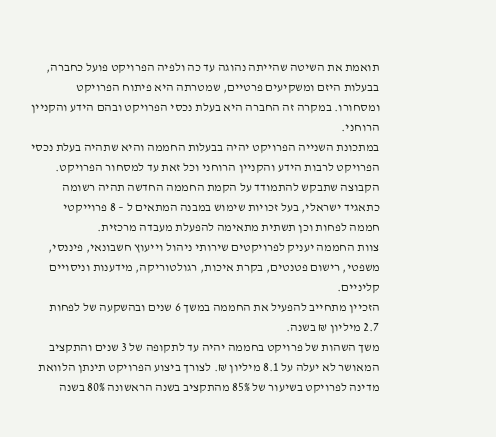תואמת את השיטה שהייתה נהוגה עד כה ולפיה הפרויקט פועל כחברה, בבעלות היזם ומשקיעים פרטיים, שמטרתה היא פיתוח הפרויקט ומסחורו. במקרה זה החברה היא בעלת נכסי הפרויקט ובהם הידע והקניין הרוחני.
במתכונת השנייה הפרויקט יהיה בבעלות החממה והיא שתהיה בעלת נכסי הפרויקט לרבות הידע והקניין הרוחני וכל זאת עד למסחור הפרויקט.
הקבוצה שתבקש להתמודד על הקמת החממה החדשה תהיה רשומה כתאגיד ישראלי, בעל זכויות שימוש במבנה המתאים ל – 8 פרוייקטי חממה לפחות וכן תשתית מתאימה להפעלת מעבדה מרכזית.
צוות החממה יעניק לפרויקטים שירותי ניהול וייעוץ חשבונאי, פיננסי, משפטי, רישום פטנטים, בקרת איכות, רגולטוריקה, מידענות וניסויים קליניים.
הזכיין מתחייב להפעיל את החממה במשך 6 שנים ובהשקעה של לפחות 2.7 מיליון ₪ בשנה.
משך השהות של פרויקט בחממה יהיה עד לתקופה של 3 שנים והתקציב המאושר לא יעלה על 8.1 מיליון ₪. לצורך ביצוע הפרויקט תינתן הלוואת מדינה לפרויקט בשיעור של 85% מהתקציב בשנה הראשונה 80% בשנה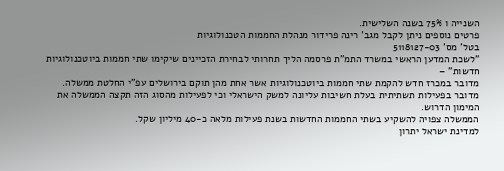השנייה ו 75% בשנה השלישית.
פרטים נוספים ניתן לקבל מגב' רינה פרידור מנהלת החממות הטכנולוגיות
בטל' מס' 5118127-03
"לשכת המדען הראשי במשרד התמ"ת פרסמה הליך תחרותי לבחירת הזכיינים שיקימו שתי חממות ביוטכנולוגיות חדשות" –
מדובר במכרז חדש להקמת שתי חממות ביוטכנולוגיות אשר אחת מהן תוקם בירושלים עפ"י החלטת ממשלה.
מדובר בפעילות תשתיתית בעלת חשיבות עליונה למשק הישראלי וכי לפעילות מהסוג הזה תקצה הממשלה את המימון הדרוש.
הממשלה צפויה להשקיע בשתי החממות החדשות בשנת פעילות מלאה כ-40 מיליון שקל.
למדינת ישראל יתרון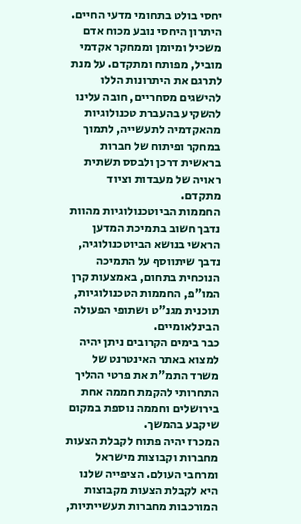יחסי בולט בתחומי מדעי החיים. היתרון היחסי נובע מכוח אדם משכיל ומיומן וממחקר אקדמי מוביל, מפותח ומתקדם. על מנת לתרגם את היתרונות הללו להישגים מסחריים, חובה עלינו להשקיע בהעברת טכנולוגיות מהאקדמיה לתעשייה, לתמוך במחקר ופיתוח של חברות בראשית דרכן ולבסס תשתית ראויה של מעבדות וציוד מתקדם.
החממות הביוטכנולוגיות מהוות נדבך חשוב בתמיכת המדען הראשי בנושא הביוטכנולוגיה, נדבך שיתווסף על התמיכה הנוכחית בתחום, באמצעות קרן המו"פ, החממות הטכנולוגיות, תוכנית מגנ"ט ושתופי הפעולה הבינלאומיים.
כבר בימים הקרובים ניתן יהיה למצוא באתר האינטרנט של משרד התמ"ת את פרטי ההליך התחרותי להקמת חממה אחת בירושלים וחממה נוספת במקום שיקבע בהמשך.
המכרז יהיה פתוח לקבלת הצעות מחברות וקבוצות מישראל ומרחבי העולם. הציפייה שלנו היא לקבלת הצעות מקבוצות המורכבות מחברות תעשייתיות,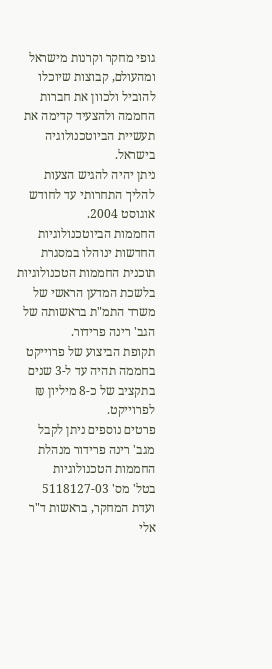גופי מחקר וקרנות מישראל ומהעולם, קבוצות שיוכלו להוביל ולכוון את חברות החממה ולהצעיד קדימה את תעשיית הביוטכנולוגיה בישראל.
ניתן יהיה להגיש הצעות להליך התחרותי עד לחודש אוגוסט 2004.
החממות הביוטכנולוגיות החדשות ינוהלו במסגרת תוכנית החממות הטכנולוגיות בלשכת המדען הראשי של משרד התמ"ת בראשותה של הגב' רינה פרידור.
תקופת הביצוע של פרוייקט בחממה תהיה עד ל-3 שנים בתקציב של כ-8 מיליון ₪ לפרוייקט.
פרטים נוספים ניתן לקבל מגב' רינה פרידור מנהלת החממות הטכנולוגיות
בטל' מס' 5118127-03
ועדת המחקר, בראשות ד"ר אלי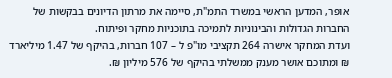אופר, המדען הראשי במשרד התמ"ת, סיימה את מרתון הדיונים בבקשות של החברות הגדולות והבינוניות לתמיכה בתוכניות מחקר ופיתוח.
ועדת המחקר אישרה 264 תקציבי מו"פ ל – 107 חברות, בהיקף של 1.47 מיליארד ₪ ומתוכם אושר מענק ממשלתי בהיקף של 576 מיליון ₪.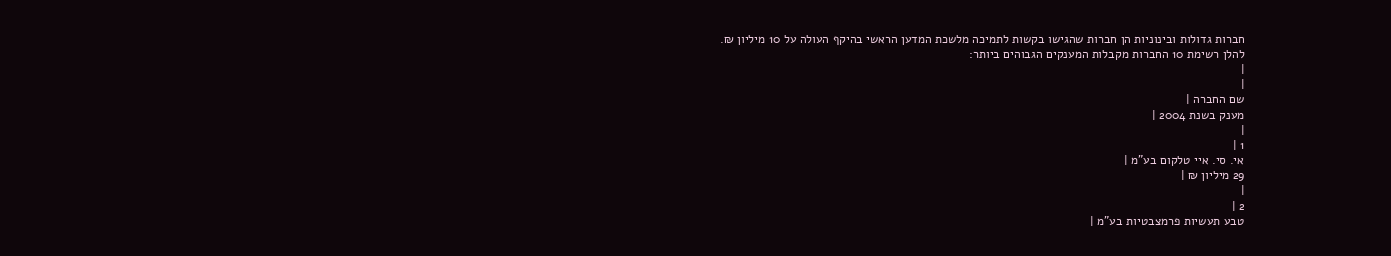חברות גדולות ובינוניות הן חברות שהגישו בקשות לתמיכה מלשכת המדען הראשי בהיקף העולה על 10 מיליון ₪.
להלן רשימת 10 החברות מקבלות המענקים הגבוהים ביותר:
|
|
שם החברה |
מענק בשנת 2004 |
|
1 |
אי. סי. איי טלקום בע"מ |
29 מיליון ₪ |
|
2 |
טבע תעשיות פרמצבטיות בע"מ |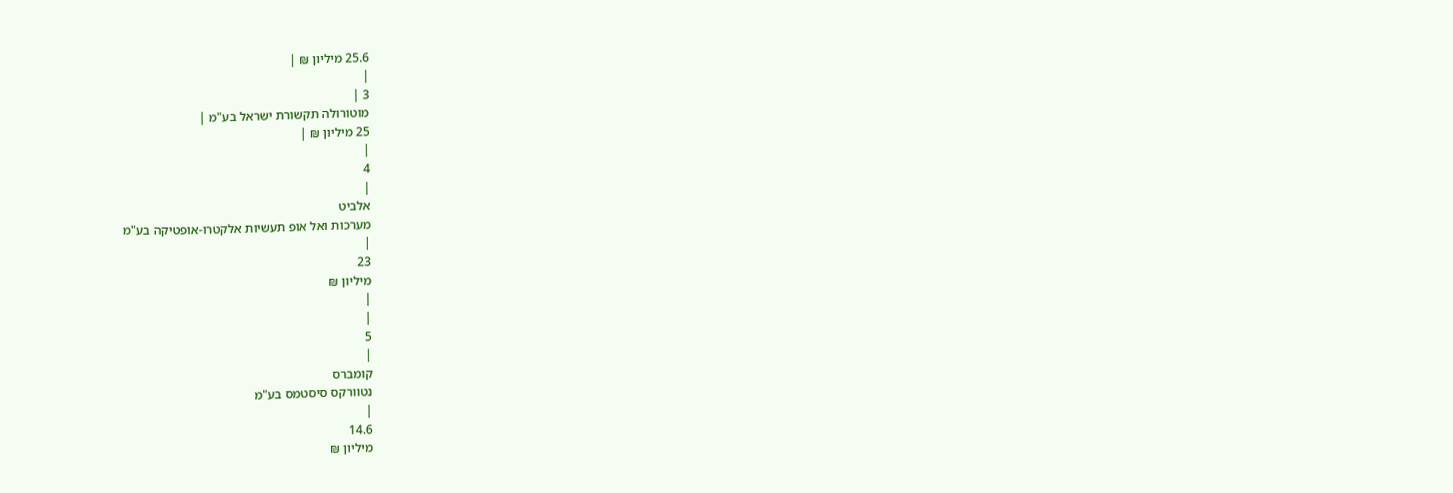25.6 מיליון ₪ |
|
3 |
מוטורולה תקשורת ישראל בע"מ |
25 מיליון ₪ |
|
4
|
אלביט
מערכות ואל אופ תעשיות אלקטרו-אופטיקה בע"מ
|
23
מיליון ₪
|
|
5
|
קומברס
נטוורקס סיסטמס בע"מ
|
14.6
מיליון ₪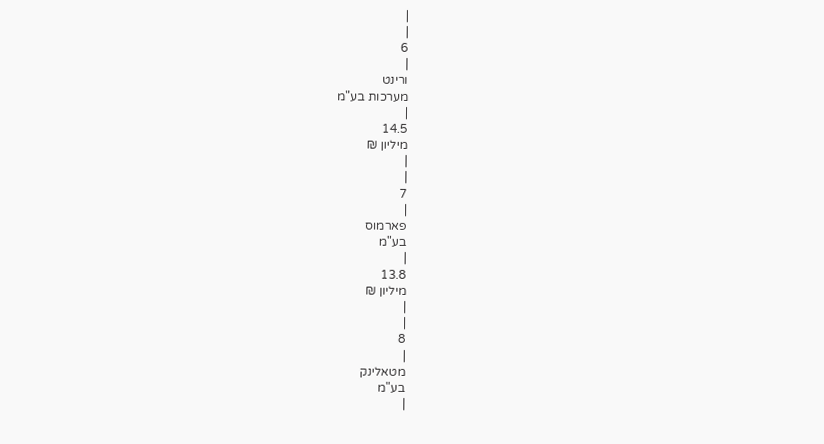|
|
6
|
ורינט
מערכות בע"מ
|
14.5
מיליון ₪
|
|
7
|
פארמוס
בע"מ
|
13.8
מיליון ₪
|
|
8
|
מטאלינק
בע"מ
|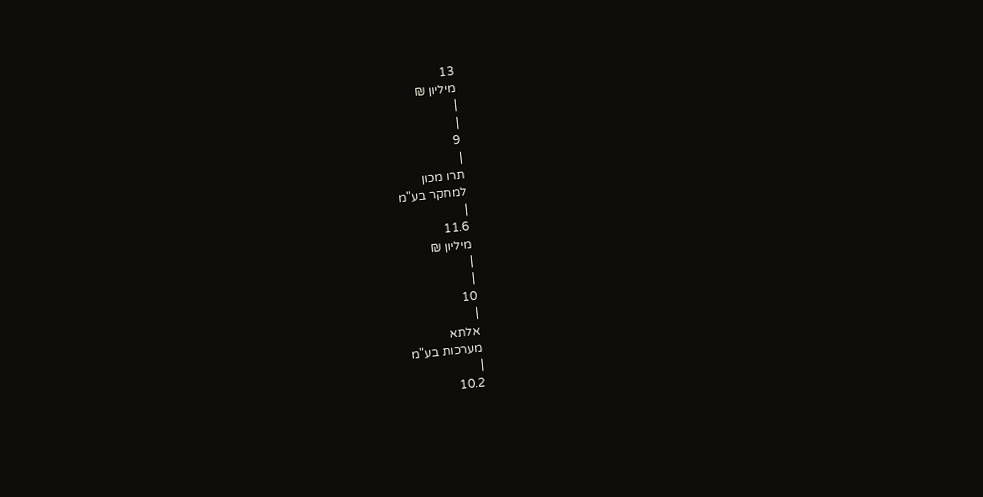13
מיליון ₪
|
|
9
|
תרו מכון
למחקר בע"מ
|
11.6
מיליון ₪
|
|
10
|
אלתא
מערכות בע"מ
|
10.2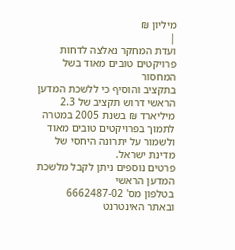מיליון ₪
|
ועדת המחקר נאלצה לדחות פרויקטים טובים מאוד בשל המחסור
בתקציב והוסיף כי ללשכת המדען הראשי דרוש תקציב של 2.3 מיליארד ₪ בשנת 2005 במטרה
לתמוך בפרויקטים טובים מאוד ולשמור על יתרונה היחסי של מדינת ישראל.
פרטים נוספים ניתן לקבל מלשכת המדען הראשי
בטלפון מס' 6662487-02
ובאתר האינטרנט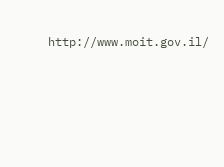http://www.moit.gov.il/